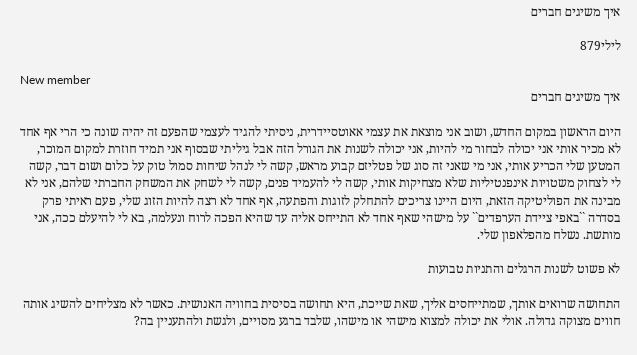איך משיגים חברים

לילי879

New member
איך משיגים חברים

היום הראשון במקום החדש, ושוב אני מוצאת את עצמי אאוטסיידרית, ניסיתי להגיד לעצמי שהפעם זה יהיה שונה כי הרי אף אחד לא מכיר אותי אני יכולה לבחור מי להיות, אני יכולה לשנות את הגורל הזה אבל גיליתי שבסוף אני תמיד חוזרת למקום המוכר, המטען שלי הכריע אותי, אני מי שאני זה סוג של פטליזם קבוע מראש, קשה לי לנהל שיחות סמול טוק על כלום ושום דבר, קשה לי לצחוק משטויות אינפנטיליות שלא מצחיקות אותי, קשה לי להעמיד פנים, קשה לי לשחק את המשחק החברתי שלהם, אני לא מבינה את הפוליטיקה הזאת, היום היינו צריכים להתחלק לזוגות והפתעה, אף אחד לא רצה להיות הזוג שלי, פעם ראיתי פרק בסדרה ``באפי ציידת הערפדים`` על מישהי שאף אחד לא התייחס אליה עד שהיא הפכה לרוח ונעלמה, בא לי להיעלם ככה, אני מותשת. נשלח מהפלאפון שלי.

לא פשוט לשנות הרגלים והתניות טבועות

התחושה שרואים אותך, שמתייחסים אליך, שאת שייכת, היא תחושה בסיסית בחוויה האנושית. כאשר לא מצליחים להשיג אותה חווים מצוקה גדולה. אולי את יכולה למצוא מישהי או מישהו, שלבד ברגע מסויים, ולגשת ולהתעניין בה?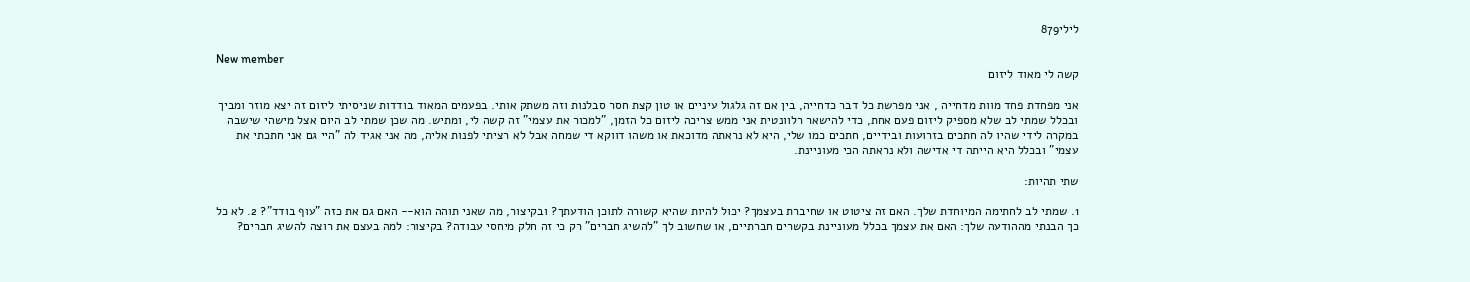לילי879

New member
קשה לי מאוד ליזום

אני מפחדת פחד מוות מדחייה , אני מפרשת כל דבר כדחייה, בין אם זה גלגול עיניים או טון קצת חסר סבלנות וזה משתק אותי. בפעמים המאוד בודדות שניסיתי ליזום זה יצא מוזר ומביך ובכלל שמתי לב שלא מספיק ליזום פעם אחת, כדי להישאר רלוונטית אני ממש צריכה ליזום כל הזמן, "למכור את עצמי" זה קשה לי, ומתיש. מה שכן שמתי לב היום אצל מישהי שישבה במקרה לידי שהיו לה חתכים בזרועות ובידיים, חתכים כמו שלי, היא לא נראתה מדוכאת או משהו דווקא די שמחה אבל לא רציתי לפנות אליה, מה אני אגיד לה "היי גם אני חתכתי את עצמי" ובכלל היא הייתה די אדישה ולא נראתה הכי מעוניינת.

שתי תהיות:

1. שמתי לב לחתימה המיוחדת שלך. האם זה ציטוט או שחיברת בעצמך? יכול להיות שהיא קשורה לתוכן הודעתך? ובקיצור, מה שאני תוהה הוא-- האם גם את כזה "עוף בודד"? 2. לא כל כך הבנתי מההודעה שלך: האם את עצמך בכלל מעוניינת בקשרים חברתיים, או שחשוב לך "להשיג חברים" רק כי זה חלק מיחסי עבודה? בקיצור: למה בעצם את רוצה להשיג חברים?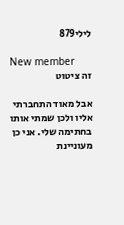לילי879

New member
זה ציטוט

אבל מאוד התחברתי אליו ולכן שמתי אותו בחתימה שלי. אני כן מעוניינת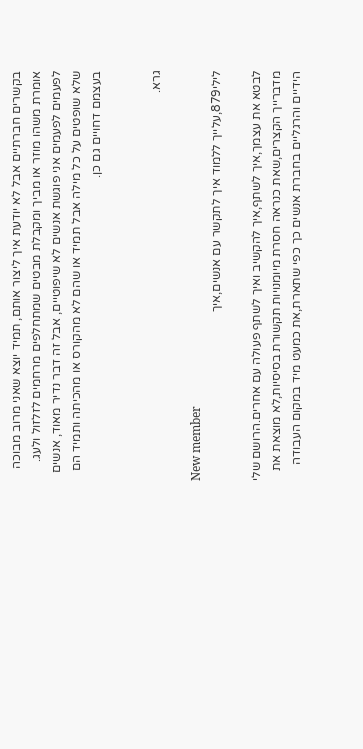בקשרים חברתיים אבל לא יודעת איך ליצור אותם, תמיד יוצא שאני מרוב מבוכה אומרת משהו מוזר או מביך ומקבלת מבטים שמתחלפים מרחמים לזלזול ולעג. לפעמים לפעמים אני פוגשת אנשים לא שיפוטיים, אבל זה דבר נדיר מאוד, אנשים שלא שופטים על כל מילה אבל תמיד או שהם לא מהקורס או מהכיתה ותמיד הם בעצמם דחויים גם כן.


גרא.

New member
לילי879,עלייך ללמוד איך לתקשר עם אנשים,איך

לבטא את עצמך,איך לשתף,איך להקשיב ואיך לשתף פעולה עם אחרים.הרושם שלי מדברייך הקצרים,שאת כנראה חסרת מיומנויות תקשורת בסיסיות,לא מוצאת את הידיים והרגליים בחברת אנשים כך כפי שתארת,את כמעט מיד במקום העבודה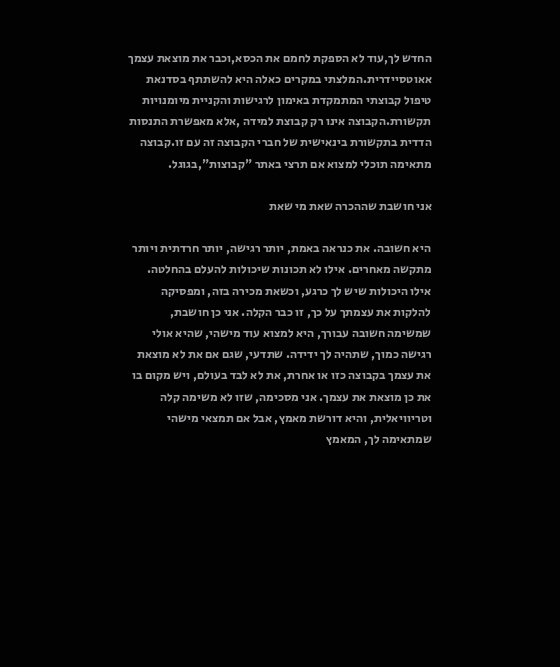החדש לך,עוד לא הספקת לחמם את הכסא,וכבר את מוצאת עצמך אאוטסיידרית.המלצתי במקרים כאלה היא להשתתף בסדנאת טיפול קבוצתי המתמקדת באימון לרגישות והקניית מיומנויות תקשורת.הקבוצה אינו רק קבוצת למידה ,אלא מאפשרת התנסות הדדית בתקשורת בינאישית של חברי הקבוצה זה עם זו.קבוצה מתאימה תוכלי למצוא אם תרצי באתר "קבוצות",בגוגל.

אני חושבת שההכרה שאת מי שאת

היא חשובה. את כנראה באמת, יותר רגישה, יותר חרדתית ויותר מתקשה מאחרים. אילו לא תכונות שיכולות להעלם בהחלטה. אילו היכולות שיש לך כרגע, וכשאת מכירה בזה, ומפסיקה להלקות את עצמתך על כך, זו כבר הקלה. אני כן חושבת, שמשימה חשובה עבורך, היא למצוא עוד מישהי, שהיא אולי רגישה כמוך, שתהיה לך ידידה. שתדעי, שגם אם את לא מוצאת את עצמך בקבוצה כזו או אחרת, את לא לבד בעולם, ויש מקום בו את כן מוצאת את עצמך. אני מסכימה, שזו לא משימה קלה וטריוויאלית, והיא דורשת מאמץ, אבל אם תמצאי מישהי שמתאימה לך, המאמץ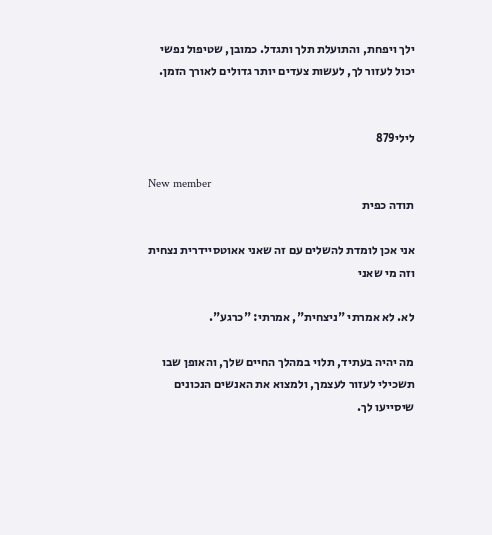ילך ויפחת, והתועלת תלך ותגדל. כמובן, שטיפול נפשי יכול לעזור לך, לעשות צעדים יותר גדולים לאורך הזמן.


לילי879

New member
תודה כפית

אני אכן לומדת להשלים עם זה שאני אאוטסיידרית נצחית וזה מי שאני

לא. לא אמרתי "ניצחית", אמרתי: "כרגע".

מה יהיה בעתיד, תלוי במהלך החיים שלך, והאופן שבו תשכילי לעזור לעצמך, ולמצוא את האנשים הנכונים שיסייעו לך.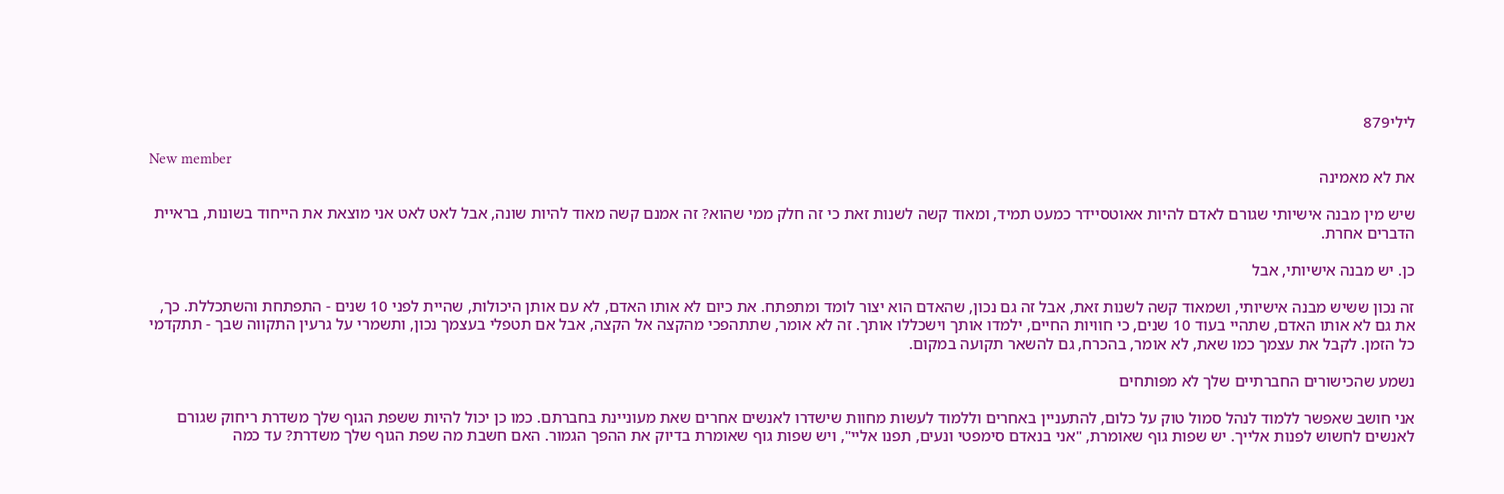לילי879

New member
את לא מאמינה

שיש מין מבנה אישיותי שגורם לאדם להיות אאוטסיידר כמעט תמיד, ומאוד קשה לשנות זאת כי זה חלק ממי שהוא? זה אמנם קשה מאוד להיות שונה, אבל לאט לאט אני מוצאת את הייחוד בשונות, בראיית הדברים אחרת.

כן. יש מבנה אישיותי, אבל

זה נכון ששיש מבנה אישיותי, ושמאוד קשה לשנות זאת, אבל זה גם נכון, שהאדם הוא יצור לומד ומתפתח. את כיום לא אותו האדם, לא עם אותן היכולות, שהיית לפני 10 שנים - התפתחת והשתכללת. כך, את גם לא אותו האדם, שתהיי בעוד 10 שנים, כי חוויות החיים, ילמדו אותך וישכללו אותך. זה לא אומר, שתתהפכי מהקצה אל הקצה, אבל אם תטפלי בעצמך נכון, ותשמרי על גרעין התקווה שבך - תתקדמי כל הזמן. לקבל את עצמך כמו שאת, לא אומר, בהכרח, גם להשאר תקועה במקום.

נשמע שהכישורים החברתיים שלך לא מפותחים

אני חושב שאפשר ללמוד לנהל סמול טוק על כלום, להתעניין באחרים וללמוד לעשות מחוות שישדרו לאנשים אחרים שאת מעוניינת בחברתם. כמו כן יכול להיות ששפת הגוף שלך משדרת ריחוק שגורם לאנשים לחשוש לפנות אלייך. יש שפות גוף שאומרת, "אני בנאדם סימפטי ונעים, תפנו אליי", ויש שפות גוף שאומרת בדיוק את ההפך הגמור. האם חשבת מה שפת הגוף שלך משדרת? עד כמה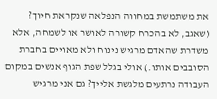את משתמשת במחווה הנפלאה שנקראת חיוך? (שאגב, לא בהכרח קשורה לאושר או לשמחה, אלא משדרת שהאדם מרגיש נינוח ולא מאויים בחברת הסובבים אותו.) אולי בגלל שפת הגוף אנשים במקום העבודה נרתעים מלגשת אלייך? גם אני מרגיש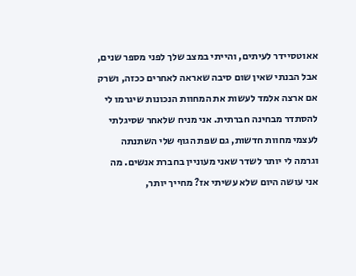אאוטסיידר לעיתים, והייתי במצב שלך לפני מספר שנים, אבל הבנתי שאין שום סיבה שאראה לאחרים ככזה, ושרק אם ארצה אלמד לעשות את המחוות הנכונות שיגרמו לי להסתדר מבחינה חברתית. אני מניח שלאחר שסיגלתי לעצמי מחוות חדשות, גם שפת הגוף שלי השתנתה וגרמה לי יותר לשדר שאני מעוניין בחברת אנשים. מה אני עושה היום שלא עשיתי אז? מחייך יותר,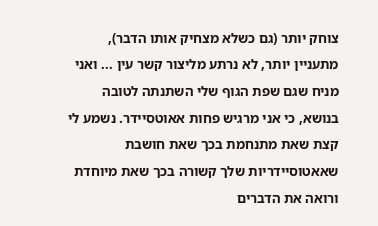צוחק יותר (גם כשלא מצחיק אותו הדבר), מתעניין יותר, לא נרתע מליצור קשר עין ... ואני מניח שגם שפת הגוף שלי השתנתה לטובה בנושא, כי אני מרגיש פחות אאוטסיידר. נשמע לי קצת שאת מתנחמת בכך שאת חושבת שאאטוסיידריות שלך קשורה בכך שאת מיוחדת ורואה את הדברים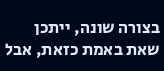בצורה שונה, ייתכן שאת באמת כזאת, אבל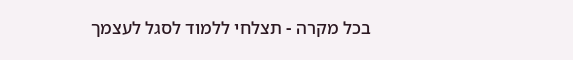בכל מקרה - תצלחי ללמוד לסגל לעצמך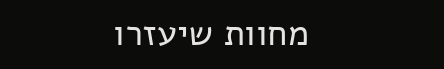מחוות שיעזרו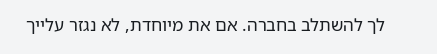לך להשתלב בחברה. אם את מיוחדת, לא נגזר עלייך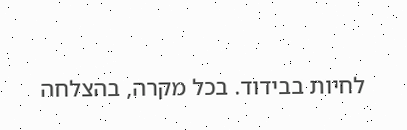לחיות בבידוד. בכל מקרה, בהצלחה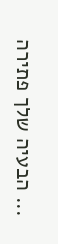... הבעיה שלך פתירה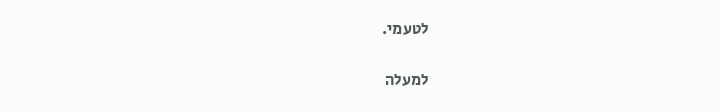לטעמי.

למעלה